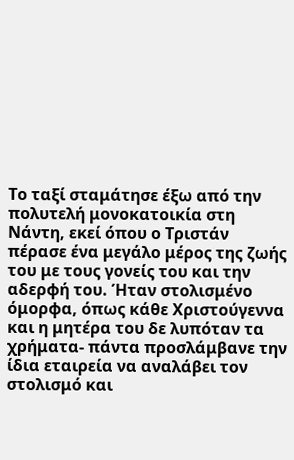Το ταξί σταμάτησε έξω από την πολυτελή μονοκατοικία στη Νάντη, εκεί όπου ο Τριστάν πέρασε ένα μεγάλο μέρος της ζωής του με τους γονείς του και την αδερφή του. Ήταν στολισμένο όμορφα, όπως κάθε Χριστούγεννα και η μητέρα του δε λυπόταν τα χρήματα- πάντα προσλάμβανε την ίδια εταιρεία να αναλάβει τον στολισμό και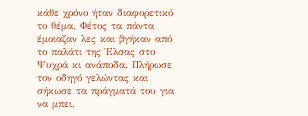κάθε χρόνο ήταν διαφορετικό το θέμα. Φέτος τα πάντα έμοιαζαν λες και βγήκαν από το παλάτι της Έλσας στο Ψυχρά κι ανάποδα. Πλήρωσε τον οδηγό γελώντας και σήκωσε τα πράγματά του για να μπει,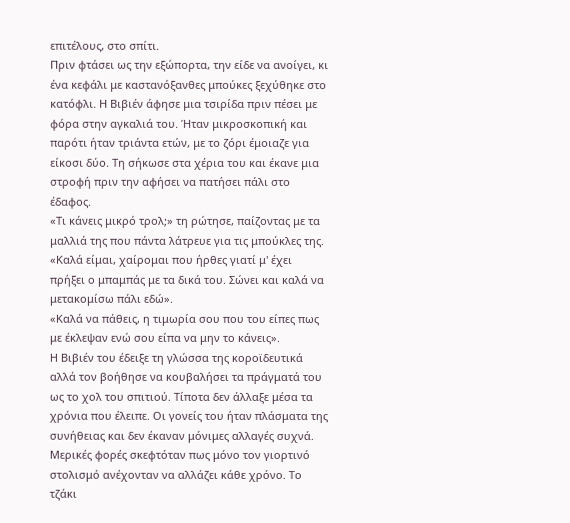επιτέλους, στο σπίτι.
Πριν φτάσει ως την εξώπορτα, την είδε να ανοίγει, κι ένα κεφάλι με καστανόξανθες μπούκες ξεχύθηκε στο κατόφλι. Η Βιβιέν άφησε μια τσιρίδα πριν πέσει με φόρα στην αγκαλιά του. Ήταν μικροσκοπική και παρότι ήταν τριάντα ετών, με το ζόρι έμοιαζε για είκοσι δύο. Τη σήκωσε στα χέρια του και έκανε μια στροφή πριν την αφήσει να πατήσει πάλι στο έδαφος.
«Τι κάνεις μικρό τρολ;» τη ρώτησε, παίζοντας με τα μαλλιά της που πάντα λάτρευε για τις μπούκλες της.
«Καλά είμαι, χαίρομαι που ήρθες γιατί μ' έχει πρήξει ο μπαμπάς με τα δικά του. Σώνει και καλά να μετακομίσω πάλι εδώ».
«Καλά να πάθεις, η τιμωρία σου που του είπες πως με έκλεψαν ενώ σου είπα να μην το κάνεις».
Η Βιβιέν του έδειξε τη γλώσσα της κοροϊδευτικά αλλά τον βοήθησε να κουβαλήσει τα πράγματά του ως το χολ του σπιτιού. Τίποτα δεν άλλαξε μέσα τα χρόνια που έλειπε. Οι γονείς του ήταν πλάσματα της συνήθειας και δεν έκαναν μόνιμες αλλαγές συχνά. Μερικές φορές σκεφτόταν πως μόνο τον γιορτινό στολισμό ανέχονταν να αλλάζει κάθε χρόνο. Το τζάκι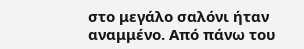στο μεγάλο σαλόνι ήταν αναμμένο. Από πάνω του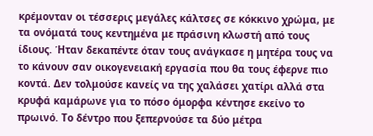κρέμονταν οι τέσσερις μεγάλες κάλτσες σε κόκκινο χρώμα, με τα ονόματά τους κεντημένα με πράσινη κλωστή από τους ίδιους. Ήταν δεκαπέντε όταν τους ανάγκασε η μητέρα τους να το κάνουν σαν οικογενειακή εργασία που θα τους έφερνε πιο κοντά. Δεν τολμούσε κανείς να της χαλάσει χατίρι αλλά στα κρυφά καμάρωνε για το πόσο όμορφα κέντησε εκείνο το πρωινό. Το δέντρο που ξεπερνούσε τα δύο μέτρα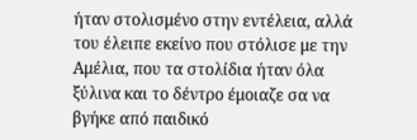ήταν στολισμένο στην εντέλεια, αλλά του έλειπε εκείνο που στόλισε με την Αμέλια, που τα στολίδια ήταν όλα ξύλινα και το δέντρο έμοιαζε σα να βγήκε από παιδικό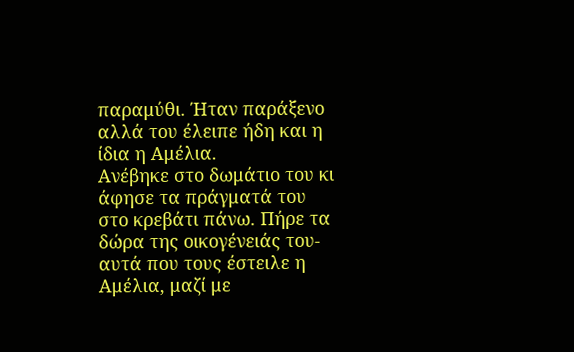παραμύθι. Ήταν παράξενο αλλά του έλειπε ήδη και η ίδια η Αμέλια.
Ανέβηκε στο δωμάτιο του κι άφησε τα πράγματά του στο κρεβάτι πάνω. Πήρε τα δώρα της οικογένειάς του- αυτά που τους έστειλε η Αμέλια, μαζί με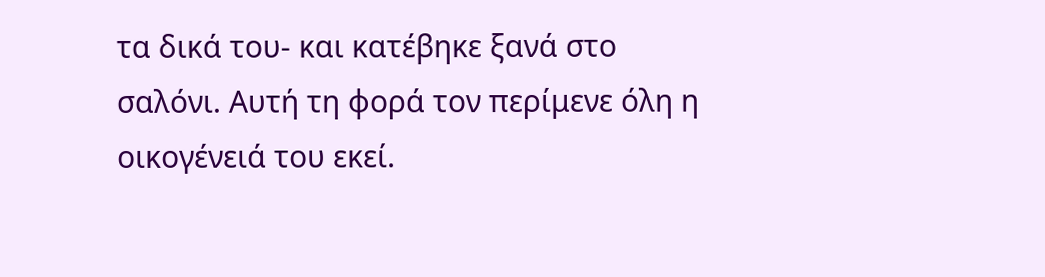τα δικά του- και κατέβηκε ξανά στο σαλόνι. Αυτή τη φορά τον περίμενε όλη η οικογένειά του εκεί.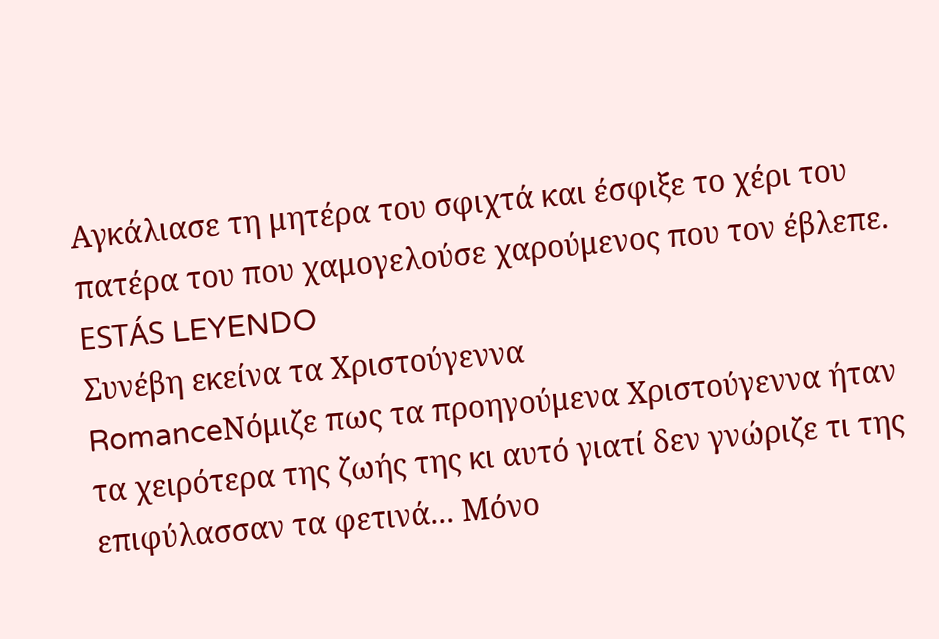Αγκάλιασε τη μητέρα του σφιχτά και έσφιξε το χέρι του πατέρα του που χαμογελούσε χαρούμενος που τον έβλεπε.
ESTÁS LEYENDO
Συνέβη εκείνα τα Χριστούγεννα
RomanceΝόμιζε πως τα προηγούμενα Χριστούγεννα ήταν τα χειρότερα της ζωής της κι αυτό γιατί δεν γνώριζε τι της επιφύλασσαν τα φετινά... Μόνο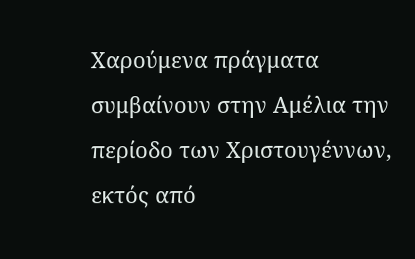Χαρούμενα πράγματα συμβαίνουν στην Αμέλια την περίοδο των Χριστουγέννων, εκτός από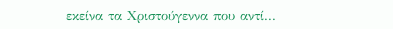εκείνα τα Χριστούγεννα που αντί...